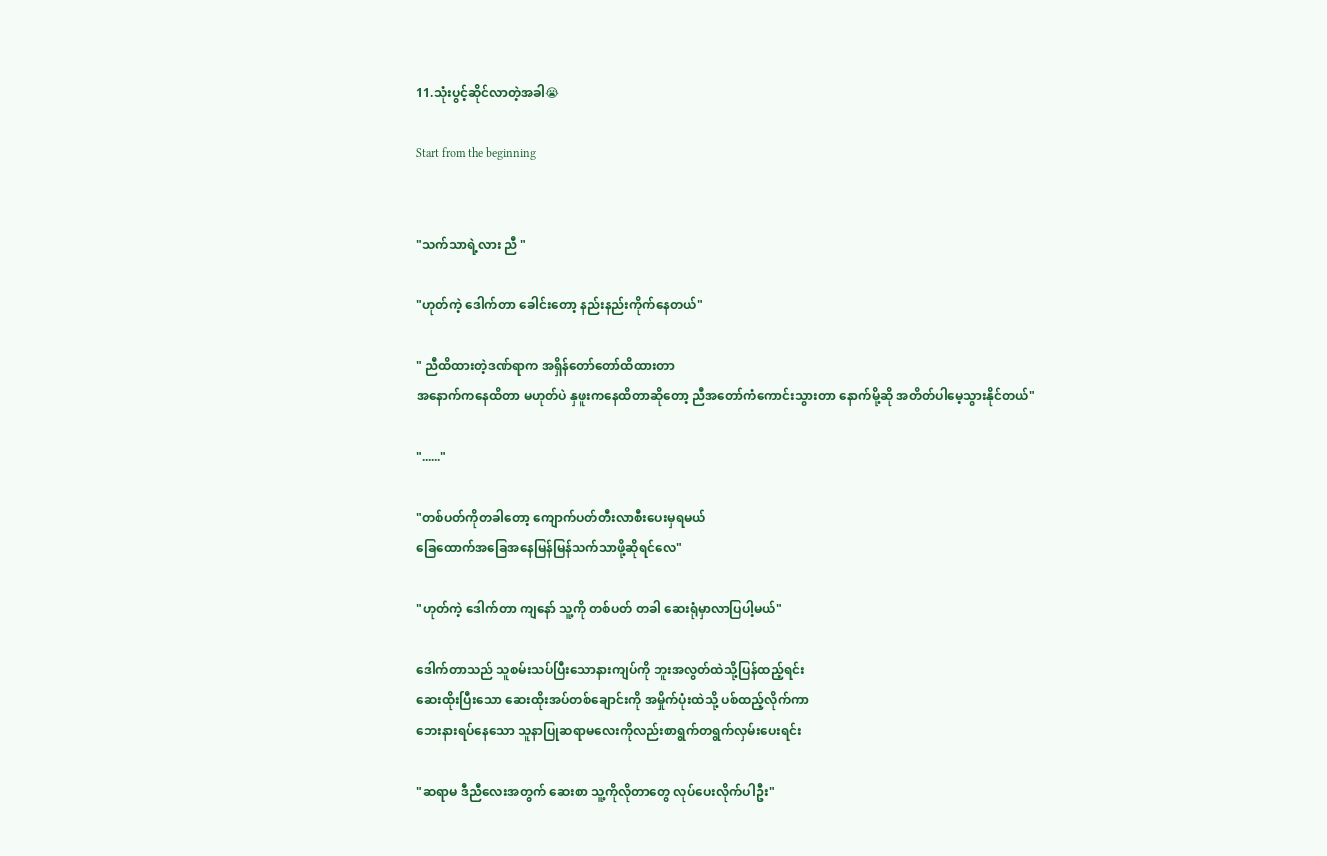11.သုံးပွင့်ဆိုင်လာတဲ့အခါ😭

Start from the beginning


"သက်သာရဲ့လား ညီ "

"ဟုတ်ကဲ့ ဒေါက်တာ ခေါင်းတော့ နည်းနည်းကိုက်နေတယ်"

" ညီထိထားတဲ့ဒဏ်ရာက အရှိန်တော်တော်ထိထားတာ
အနောက်ကနေထိတာ မဟုတ်ပဲ နှဖူးကနေထိတာဆိုတော့ ညီအတော်ကံကောင်းသွားတာ နောက်မို့ဆို အတိတ်ပါမေ့သွားနိုင်တယ်"

"......"

"တစ်ပတ်ကိုတခါတော့ ကျောက်ပတ်တီးလာစီးပေးမှရမယ်
ခြေထောက်အခြေအနေမြန်မြန်သက်သာဖို့ဆိုရင်လေ"

"ဟုတ်ကဲ့ ဒေါက်တာ ကျနော် သူ့ကို တစ်ပတ် တခါ ဆေးရုံမှာလာပြပါ့မယ်"

ဒေါက်တာသည် သူစမ်းသပ်ပြီးသောနားကျပ်ကို ဘူးအလွတ်ထဲသို့ပြန်ထည့်ရင်း
ဆေးထိုးပြီးသော ဆေးထိုးအပ်တစ်ချောင်းကို အမှိုက်ပုံးထဲသို့ ပစ်ထည့်လိုက်ကာ
ဘေးနားရပ်နေသော သူနာပြုဆရာမလေးကိုလည်းစာရွက်တရွက်လှမ်းပေးရင်း

"ဆရာမ ဒီညီလေးအတွက် ဆေးစာ သူ့ကိုလိုတာတွေ လုပ်ပေးလိုက်ပါဦး"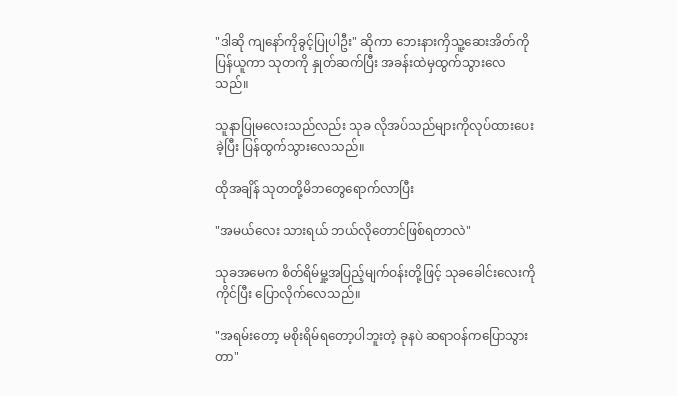"ဒါဆို ကျနော်ကိုခွင့်ပြုပါဦး" ဆိုကာ ဘေးနားကှိသူ့ဆေးအိတ်ကိုပြန်ယူကာ သုတကို နှုတ်ဆက်ပြီး အခန်းထဲမှထွက်သွားလေသည်။

သူနာပြုမလေးသည်လည်း သုခ လိုအပ်သည်များကိုလုပ်ထားပေးခဲ့ပြီး ပြန်ထွက်သွားလေသည်။

ထိုအချိန် သုတတို့မိဘတွေရောက်လာပြီး

"အမယ်လေး သားရယ် ဘယ်လိုတောင်ဖြစ်ရတာလဲ"

သုခအမေက စိတ်ရိမ်မှု့အပြည့်မျက်ဝန်းတို့ဖြင့် သုခခေါင်းလေးကိုကိုင်ပြီး ပြောလိုက်လေသည်။

"အရမ်းတော့ မစိုးရိမ်ရတော့ပါဘူးတဲ့ ခုနပဲ ဆရာဝန်ကပြောသွားတာ"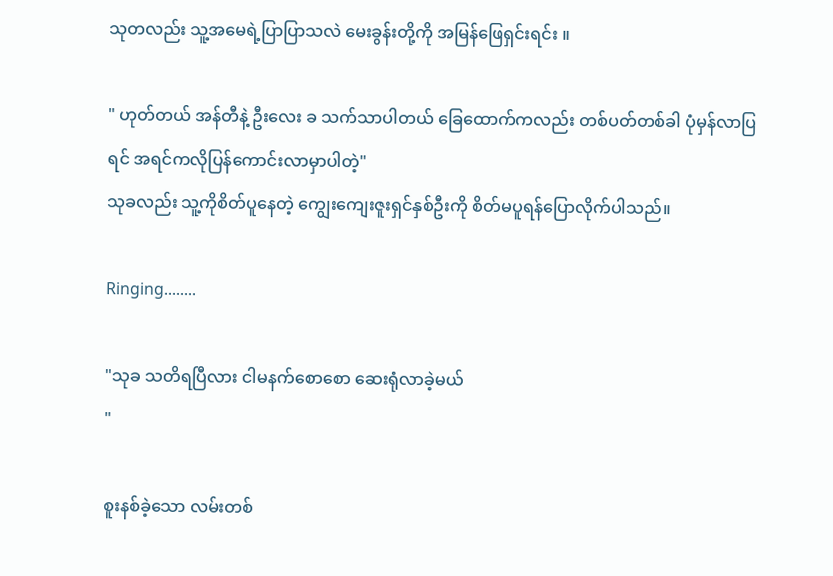သုတလည်း သူ့အမေရဲ့ပြာပြာသလဲ မေးခွန်းတို့ကို အမြန်ဖြေရှင်းရင်း ။

" ဟုတ်တယ် အန်တီနဲ့ ဦးလေး ခ သက်သာပါတယ် ခြေထောက်ကလည်း တစ်ပတ်တစ်ခါ ပုံမှန်လာပြရင် အရင်ကလိုပြန်ကောင်းလာမှာပါတဲ့"
သုခလည်း သူ့ကိုစိတ်ပူနေတဲ့ ကျွေးကျေးဇူးရှင်နှစ်ဦးကို စိတ်မပူရန်ပြောလိုက်ပါသည်။

Ringing........

"သုခ သတိရပြီလား ငါမနက်စောစော ဆေးရုံလာခဲ့မယ်
"

စူးနစ်ခဲ့သော လမ်းတစ်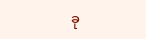ခု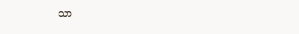သာ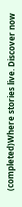(completed)Where stories live. Discover now